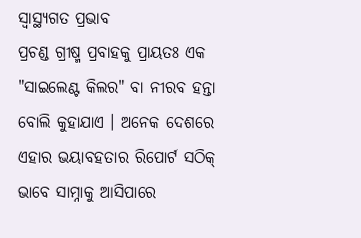ସ୍ବାସ୍ଥ୍ୟଗତ ପ୍ରଭାବ
ପ୍ରଚଣ୍ଡ ଗ୍ରୀଷ୍ମ ପ୍ରବାହକୁ ପ୍ରାୟତଃ ଏକ "ସାଇଲେଣ୍ଟ କିଲର" ବା ନୀରବ ହନ୍ତା ବୋଲି କୁହାଯାଏ । ଅନେକ ଦେଶରେ ଏହାର ଭୟାବହତାର ରିପୋର୍ଟ ସଠିକ୍ ଭାବେ ସାମ୍ନାକୁ ଆସିପାରେ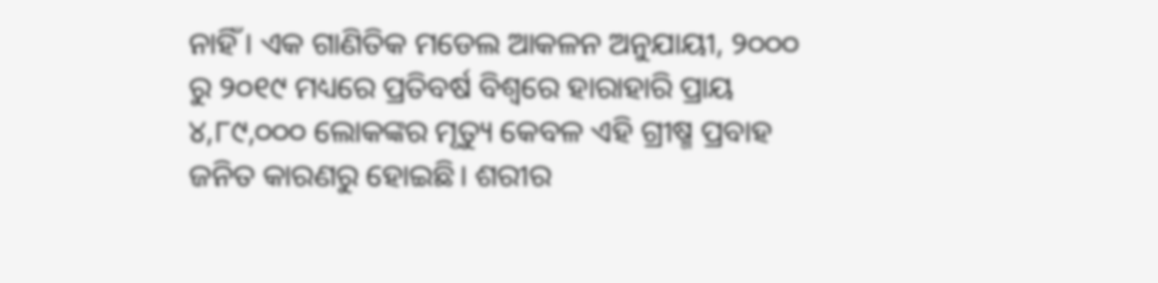ନାହିଁ । ଏକ ଗାଣିତିକ ମଡେଲ ଆକଳନ ଅନୁଯାୟୀ, ୨୦୦୦ ରୁ ୨୦୧୯ ମଧ୍ୟରେ ପ୍ରତିବର୍ଷ ବିଶ୍ୱରେ ହାରାହାରି ପ୍ରାୟ ୪,୮୯,୦୦୦ ଲୋକଙ୍କର ମୃତ୍ୟୁ କେବଳ ଏହି ଗ୍ରୀଷ୍ମ ପ୍ରବାହ ଜନିତ କାରଣରୁ ହୋଇଛି। ଶରୀର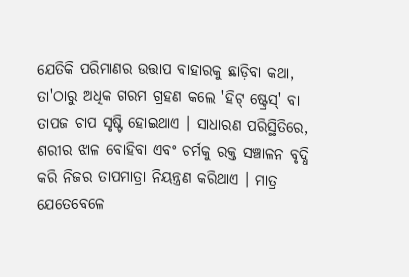ଯେତିକି ପରିମାଣର ଉତ୍ତାପ ବାହାରକୁ ଛାଡ଼ିବା କଥା, ତା'ଠାରୁ ଅଧିକ ଗରମ ଗ୍ରହଣ କଲେ 'ହିଟ୍ ଷ୍ଟ୍ରେସ୍' ବା ତାପଜ ଚାପ ସୃଷ୍ଟି ହୋଇଥାଏ । ସାଧାରଣ ପରିସ୍ଥିତିରେ, ଶରୀର ଝାଳ ବୋହିବା ଏବଂ ଚର୍ମକୁ ରକ୍ତ ସଞ୍ଚାଳନ ବୃଦ୍ଧି କରି ନିଜର ତାପମାତ୍ରା ନିୟନ୍ତ୍ରଣ କରିଥାଏ । ମାତ୍ର ଯେତେବେଳେ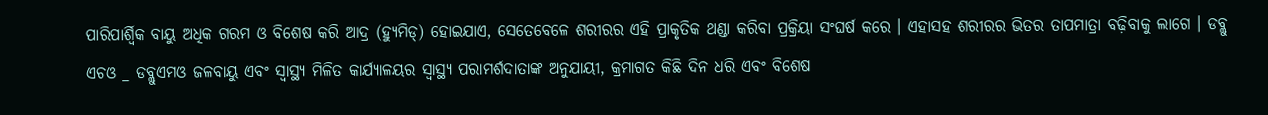ପାରିପାର୍ଶ୍ୱିକ ବାୟୁ ଅଧିକ ଗରମ ଓ ବିଶେଷ କରି ଆଦ୍ର (ହ୍ୟୁମିଡ୍) ହୋଇଯାଏ, ସେତେବେଳେ ଶରୀରର ଏହି ପ୍ରାକୃତିକ ଥଣ୍ଡା କରିବା ପ୍ରକ୍ରିୟା ସଂଘର୍ଷ କରେ । ଏହାସହ ଶରୀରର ଭିତର ତାପମାତ୍ରା ବଢ଼ିବାକୁ ଲାଗେ । ଡବ୍ଲୁ ଏଚଓ _ ଡବ୍ଲୁଏମଓ ଜଳବାୟୁ ଏବଂ ସ୍ୱାସ୍ଥ୍ୟ ମିଳିତ କାର୍ଯ୍ୟାଳୟର ସ୍ୱାସ୍ଥ୍ୟ ପରାମର୍ଶଦାତାଙ୍କ ଅନୁଯାୟୀ, କ୍ରମାଗତ କିଛି ଦିନ ଧରି ଏବଂ ବିଶେଷ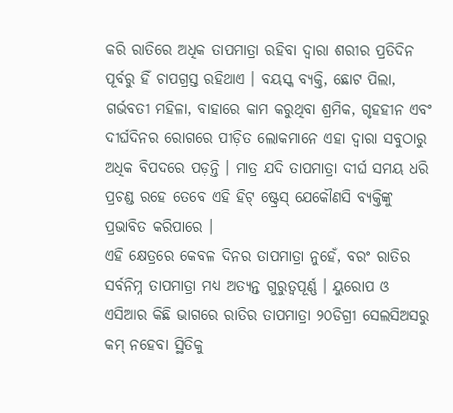କରି ରାତିରେ ଅଧିକ ତାପମାତ୍ରା ରହିବା ଦ୍ୱାରା ଶରୀର ପ୍ରତିଦିନ ପୂର୍ବରୁ ହିଁ ଚାପଗ୍ରସ୍ତ ରହିଥାଏ । ବୟସ୍କ ବ୍ୟକ୍ତି, ଛୋଟ ପିଲା, ଗର୍ଭବତୀ ମହିଳା, ବାହାରେ କାମ କରୁଥିବା ଶ୍ରମିକ, ଗୃହହୀନ ଏବଂ ଦୀର୍ଘଦିନର ରୋଗରେ ପୀଡ଼ିତ ଲୋକମାନେ ଏହା ଦ୍ୱାରା ସବୁଠାରୁ ଅଧିକ ବିପଦରେ ପଡ଼ନ୍ତି । ମାତ୍ର ଯଦି ତାପମାତ୍ରା ଦୀର୍ଘ ସମୟ ଧରି ପ୍ରଚଣ୍ଡ ରହେ ତେବେ ଏହି ହିଟ୍ ଷ୍ଟ୍ରେସ୍ ଯେକୌଣସି ବ୍ୟକ୍ତିଙ୍କୁ ପ୍ରଭାବିତ କରିପାରେ ।
ଏହି କ୍ଷେତ୍ରରେ କେବଳ ଦିନର ତାପମାତ୍ରା ନୁହେଁ, ବରଂ ରାତିର ସର୍ବନିମ୍ନ ତାପମାତ୍ରା ମଧ୍ୟ ଅତ୍ୟନ୍ତ ଗୁରୁତ୍ୱପୂର୍ଣ୍ଣ । ୟୁରୋପ ଓ ଏସିଆର କିଛି ଭାଗରେ ରାତିର ତାପମାତ୍ରା ୨୦ଡିଗ୍ରୀ ସେଲସିଅସରୁ କମ୍ ନହେବା ସ୍ଥିତିକୁ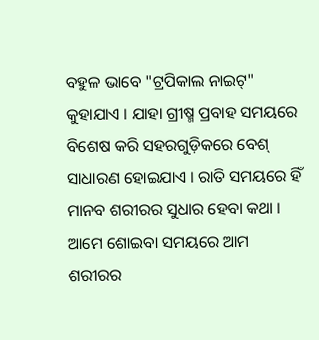ବହୁଳ ଭାବେ "ଟ୍ରପିକାଲ ନାଇଟ୍" କୁହାଯାଏ । ଯାହା ଗ୍ରୀଷ୍ମ ପ୍ରବାହ ସମୟରେ ବିଶେଷ କରି ସହରଗୁଡ଼ିକରେ ବେଶ୍ ସାଧାରଣ ହୋଇଯାଏ । ରାତି ସମୟରେ ହିଁ ମାନବ ଶରୀରର ସୁଧାର ହେବା କଥା । ଆମେ ଶୋଇବା ସମୟରେ ଆମ ଶରୀରର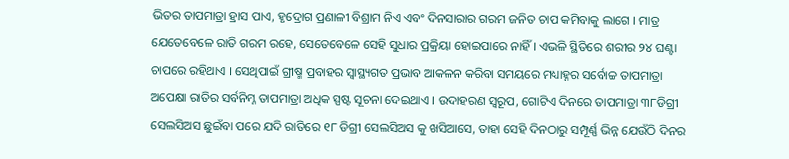ଭିତର ତାପମାତ୍ରା ହ୍ରାସ ପାଏ, ହୃଦ୍ରୋଗ ପ୍ରଣାଳୀ ବିଶ୍ରାମ ନିଏ ଏବଂ ଦିନସାରାର ଗରମ ଜନିତ ଚାପ କମିବାକୁ ଲାଗେ । ମାତ୍ର ଯେତେବେଳେ ରାତି ଗରମ ରହେ, ସେତେବେଳେ ସେହି ସୁଧାର ପ୍ରକ୍ରିୟା ହୋଇପାରେ ନାହିଁ । ଏଭଳି ସ୍ଥିତିରେ ଶରୀର ୨୪ ଘଣ୍ଟା ଚାପରେ ରହିଥାଏ । ସେଥିପାଇଁ ଗ୍ରୀଷ୍ମ ପ୍ରବାହର ସ୍ୱାସ୍ଥ୍ୟଗତ ପ୍ରଭାବ ଆକଳନ କରିବା ସମୟରେ ମଧ୍ୟାହ୍ନର ସର୍ବୋଚ୍ଚ ତାପମାତ୍ରା ଅପେକ୍ଷା ରାତିର ସର୍ବନିମ୍ନ ତାପମାତ୍ରା ଅଧିକ ସ୍ପଷ୍ଟ ସୂଚନା ଦେଇଥାଏ । ଉଦାହରଣ ସ୍ୱରୂପ, ଗୋଟିଏ ଦିନରେ ତାପମାତ୍ରା ୩୮ଡିଗ୍ରୀ ସେଲସିଅସ ଛୁଇଁବା ପରେ ଯଦି ରାତିରେ ୧୮ ଡିଗ୍ରୀ ସେଲସିଅସ କୁ ଖସିଆସେ, ତାହା ସେହି ଦିନଠାରୁ ସମ୍ପୂର୍ଣ୍ଣ ଭିନ୍ନ ଯେଉଁଠି ଦିନର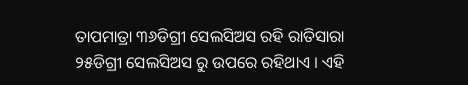ତାପମାତ୍ରା ୩୬ଡିଗ୍ରୀ ସେଲସିଅସ ରହି ରାତିସାରା ୨୫ଡିଗ୍ରୀ ସେଲସିଅସ ରୁ ଉପରେ ରହିଥାଏ । ଏହି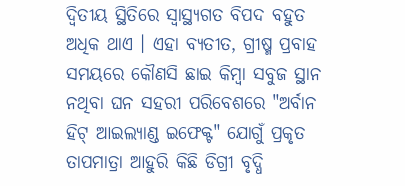ଦ୍ୱିତୀୟ ସ୍ଥିତିରେ ସ୍ୱାସ୍ଥ୍ୟଗତ ବିପଦ ବହୁତ ଅଧିକ ଥାଏ । ଏହା ବ୍ୟତୀତ, ଗ୍ରୀଷ୍ମ ପ୍ରବାହ ସମୟରେ କୌଣସି ଛାଇ କିମ୍ବା ସବୁଜ ସ୍ଥାନ ନଥିବା ଘନ ସହରୀ ପରିବେଶରେ "ଅର୍ବାନ ହିଟ୍ ଆଇଲ୍ୟାଣ୍ଡ ଇଫେକ୍ଟ" ଯୋଗୁଁ ପ୍ରକୃତ ତାପମାତ୍ରା ଆହୁରି କିଛି ଡିଗ୍ରୀ ବୃଦ୍ଧି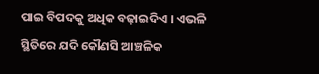ପାଇ ବିପଦକୁ ଅଧିକ ବଢ଼ାଇଦିଏ । ଏଭଳି ସ୍ଥିତିରେ ଯଦି କୌଣସି ଆଞ୍ଚଳିକ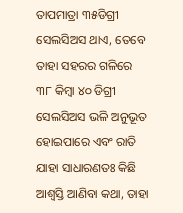ତାପମାତ୍ରା ୩୫ଡିଗ୍ରୀ ସେଲସିଅସ ଥାଏ, ତେବେ ତାହା ସହରର ଗଳିରେ ୩୮ କିମ୍ବା ୪୦ ଡିଗ୍ରୀ ସେଲସିଅସ ଭଳି ଅନୁଭୂତ ହୋଇପାରେ ଏବଂ ରାତି ଯାହା ସାଧାରଣତଃ କିଛି ଆଶ୍ୱସ୍ତି ଆଣିବା କଥା, ତାହା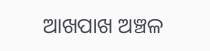ଆଖପାଖ ଅଞ୍ଚଳ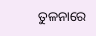ତୁଳନାରେ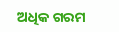ଅଧିକ ଗରମ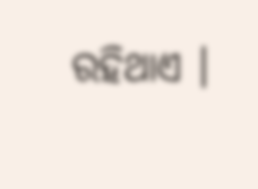ରହିଥାଏ ।